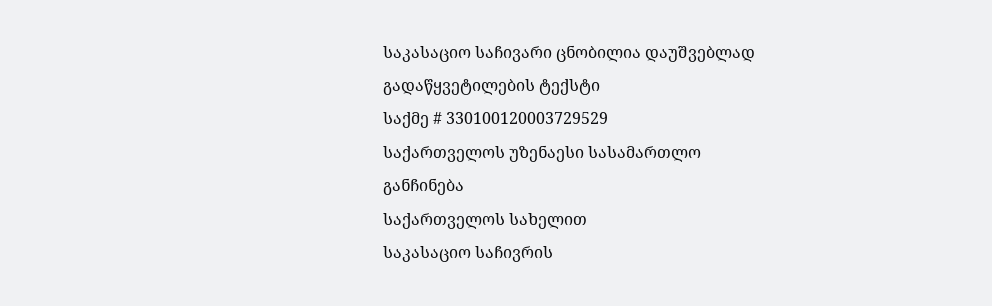საკასაციო საჩივარი ცნობილია დაუშვებლად
გადაწყვეტილების ტექსტი
საქმე # 330100120003729529
საქართველოს უზენაესი სასამართლო
განჩინება
საქართველოს სახელით
საკასაციო საჩივრის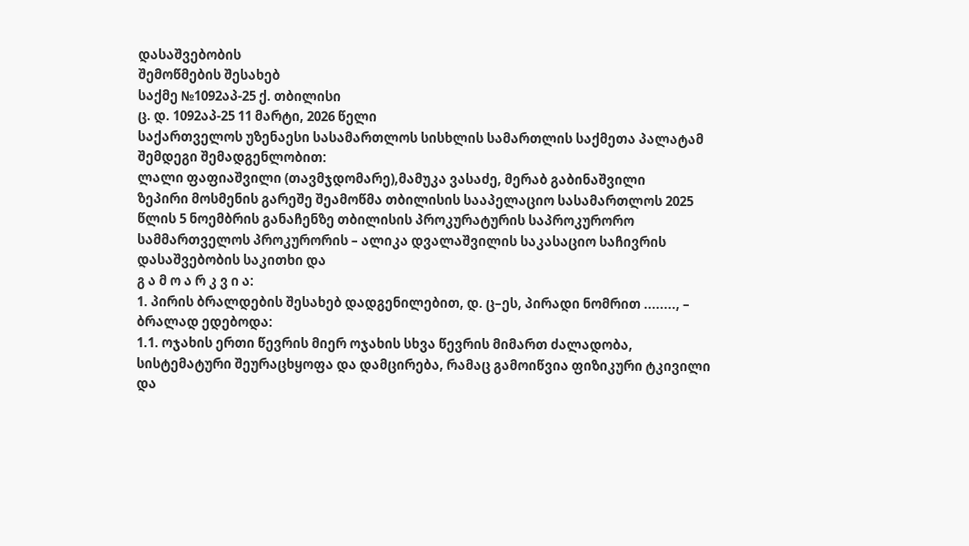დასაშვებობის
შემოწმების შესახებ
საქმე №1092აპ-25 ქ. თბილისი
ც. დ. 1092აპ-25 11 მარტი, 2026 წელი
საქართველოს უზენაესი სასამართლოს სისხლის სამართლის საქმეთა პალატამ
შემდეგი შემადგენლობით:
ლალი ფაფიაშვილი (თავმჯდომარე),მამუკა ვასაძე, მერაბ გაბინაშვილი
ზეპირი მოსმენის გარეშე შეამოწმა თბილისის სააპელაციო სასამართლოს 2025 წლის 5 ნოემბრის განაჩენზე თბილისის პროკურატურის საპროკურორო სამმართველოს პროკურორის – ალიკა დვალაშვილის საკასაციო საჩივრის დასაშვებობის საკითხი და
გ ა მ ო ა რ კ ვ ი ა:
1. პირის ბრალდების შესახებ დადგენილებით, დ. ც–ეს, პირადი ნომრით ........, – ბრალად ედებოდა:
1.1. ოჯახის ერთი წევრის მიერ ოჯახის სხვა წევრის მიმართ ძალადობა, სისტემატური შეურაცხყოფა და დამცირება, რამაც გამოიწვია ფიზიკური ტკივილი და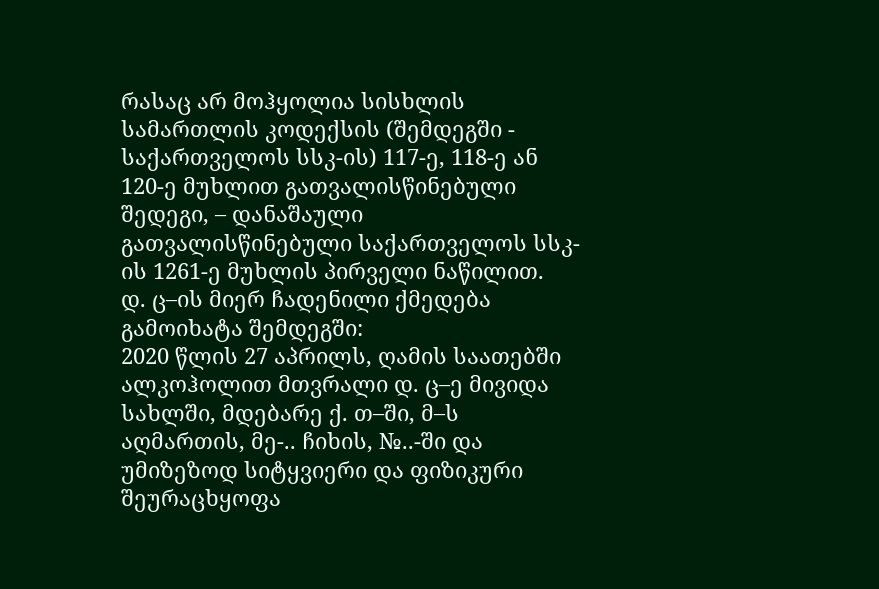რასაც არ მოჰყოლია სისხლის სამართლის კოდექსის (შემდეგში - საქართველოს სსკ-ის) 117-ე, 118-ე ან 120-ე მუხლით გათვალისწინებული შედეგი, – დანაშაული გათვალისწინებული საქართველოს სსკ-ის 1261-ე მუხლის პირველი ნაწილით.
დ. ც–ის მიერ ჩადენილი ქმედება გამოიხატა შემდეგში:
2020 წლის 27 აპრილს, ღამის საათებში ალკოჰოლით მთვრალი დ. ც–ე მივიდა სახლში, მდებარე ქ. თ–ში, მ–ს აღმართის, მე-.. ჩიხის, №..-ში და უმიზეზოდ სიტყვიერი და ფიზიკური შეურაცხყოფა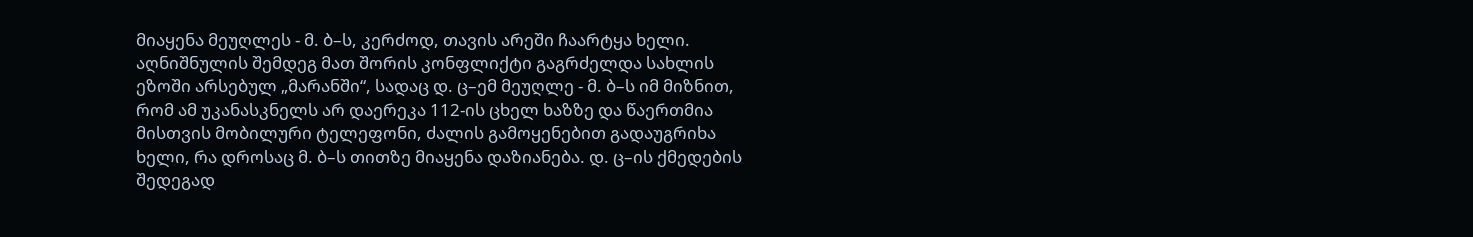მიაყენა მეუღლეს - მ. ბ–ს, კერძოდ, თავის არეში ჩაარტყა ხელი. აღნიშნულის შემდეგ მათ შორის კონფლიქტი გაგრძელდა სახლის ეზოში არსებულ „მარანში“, სადაც დ. ც–ემ მეუღლე - მ. ბ–ს იმ მიზნით, რომ ამ უკანასკნელს არ დაერეკა 112-ის ცხელ ხაზზე და წაერთმია მისთვის მობილური ტელეფონი, ძალის გამოყენებით გადაუგრიხა ხელი, რა დროსაც მ. ბ–ს თითზე მიაყენა დაზიანება. დ. ც–ის ქმედების შედეგად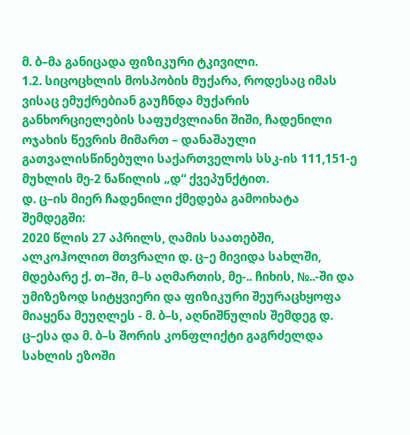მ. ბ–მა განიცადა ფიზიკური ტკივილი.
1.2. სიცოცხლის მოსპობის მუქარა, როდესაც იმას ვისაც ემუქრებიან გაუჩნდა მუქარის განხორციელების საფუძვლიანი შიში, ჩადენილი ოჯახის წევრის მიმართ – დანაშაული გათვალისწინებული საქართველოს სსკ-ის 111,151-ე მუხლის მე-2 ნაწილის „დ“ ქვეპუნქტით.
დ. ც–ის მიერ ჩადენილი ქმედება გამოიხატა შემდეგში:
2020 წლის 27 აპრილს, ღამის საათებში, ალკოჰოლით მთვრალი დ. ც–ე მივიდა სახლში, მდებარე ქ. თ–ში, მ–ს აღმართის, მე-.. ჩიხის, №..-ში და უმიზეზოდ სიტყვიერი და ფიზიკური შეურაცხყოფა მიაყენა მეუღლეს - მ. ბ–ს, აღნიშნულის შემდეგ დ. ც–ესა და მ. ბ–ს შორის კონფლიქტი გაგრძელდა სახლის ეზოში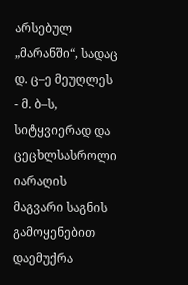არსებულ „მარანში“, სადაც დ. ც–ე მეუღლეს - მ. ბ–ს, სიტყვიერად და ცეცხლსასროლი იარაღის მაგვარი საგნის გამოყენებით დაემუქრა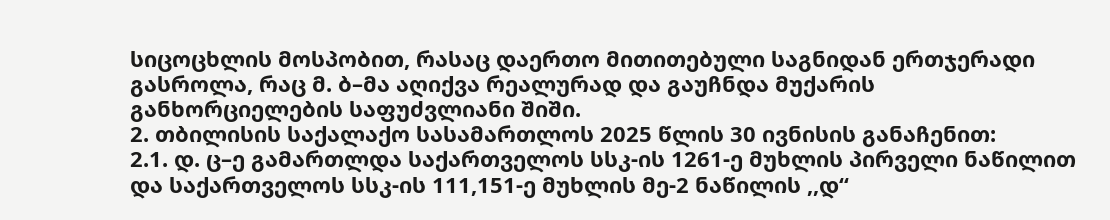სიცოცხლის მოსპობით, რასაც დაერთო მითითებული საგნიდან ერთჯერადი გასროლა, რაც მ. ბ–მა აღიქვა რეალურად და გაუჩნდა მუქარის განხორციელების საფუძვლიანი შიში.
2. თბილისის საქალაქო სასამართლოს 2025 წლის 30 ივნისის განაჩენით:
2.1. დ. ც–ე გამართლდა საქართველოს სსკ-ის 1261-ე მუხლის პირველი ნაწილით და საქართველოს სსკ-ის 111,151-ე მუხლის მე-2 ნაწილის ,,დ“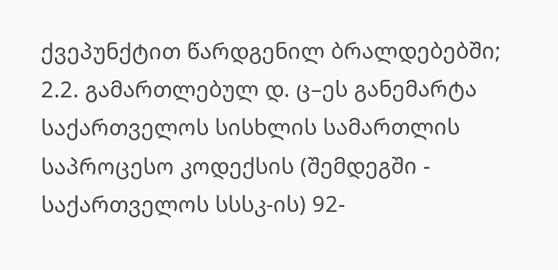ქვეპუნქტით წარდგენილ ბრალდებებში;
2.2. გამართლებულ დ. ც–ეს განემარტა საქართველოს სისხლის სამართლის საპროცესო კოდექსის (შემდეგში - საქართველოს სსსკ-ის) 92-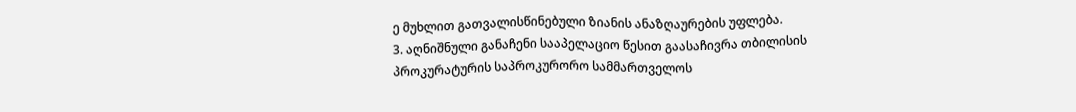ე მუხლით გათვალისწინებული ზიანის ანაზღაურების უფლება.
3. აღნიშნული განაჩენი სააპელაციო წესით გაასაჩივრა თბილისის პროკურატურის საპროკურორო სამმართველოს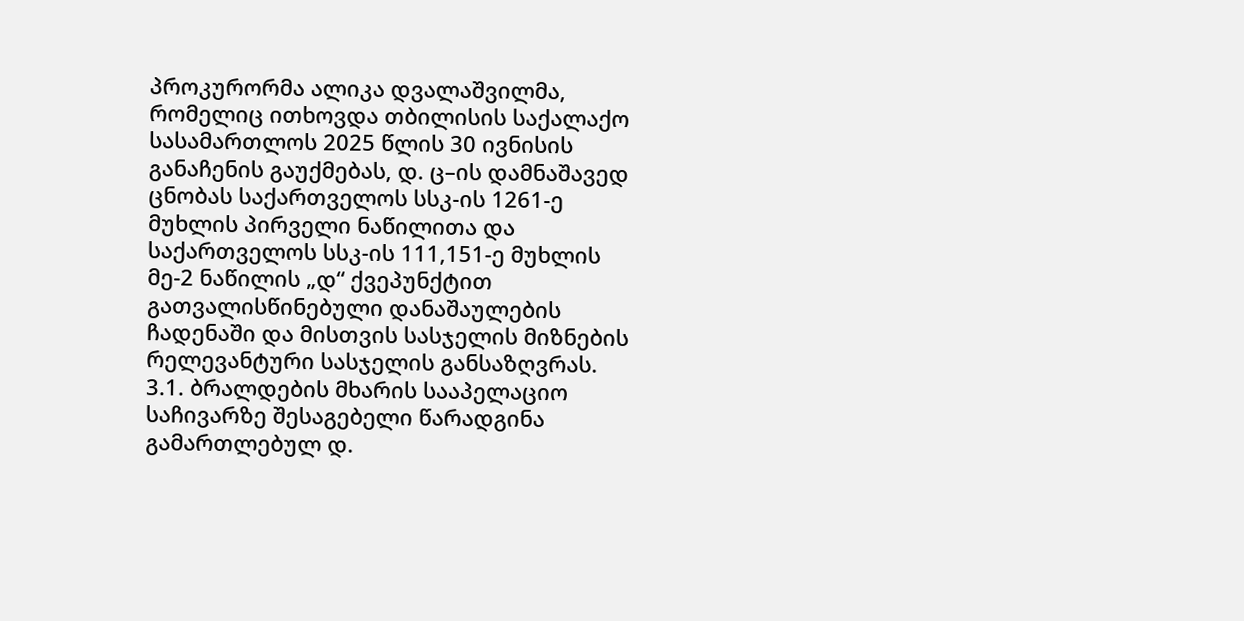პროკურორმა ალიკა დვალაშვილმა, რომელიც ითხოვდა თბილისის საქალაქო სასამართლოს 2025 წლის 30 ივნისის განაჩენის გაუქმებას, დ. ც–ის დამნაშავედ ცნობას საქართველოს სსკ-ის 1261-ე მუხლის პირველი ნაწილითა და საქართველოს სსკ-ის 111,151-ე მუხლის მე-2 ნაწილის „დ“ ქვეპუნქტით გათვალისწინებული დანაშაულების ჩადენაში და მისთვის სასჯელის მიზნების რელევანტური სასჯელის განსაზღვრას.
3.1. ბრალდების მხარის სააპელაციო საჩივარზე შესაგებელი წარადგინა გამართლებულ დ.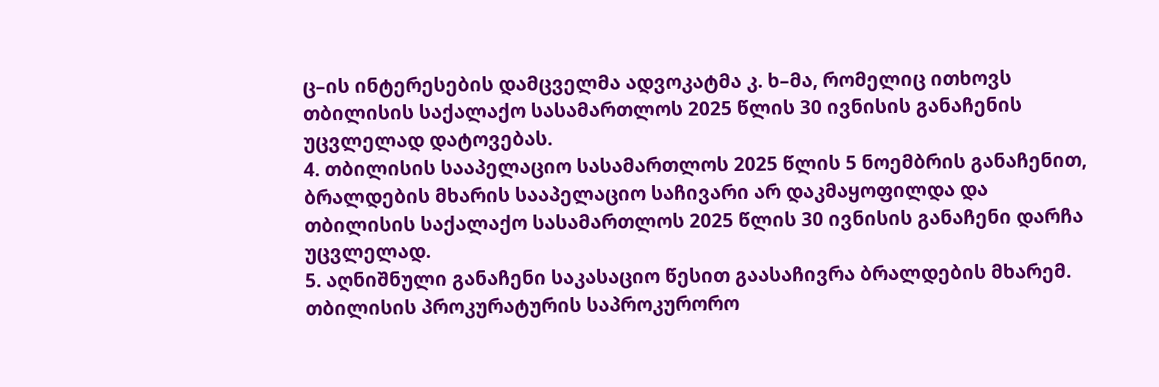ც–ის ინტერესების დამცველმა ადვოკატმა კ. ხ–მა, რომელიც ითხოვს თბილისის საქალაქო სასამართლოს 2025 წლის 30 ივნისის განაჩენის უცვლელად დატოვებას.
4. თბილისის სააპელაციო სასამართლოს 2025 წლის 5 ნოემბრის განაჩენით, ბრალდების მხარის სააპელაციო საჩივარი არ დაკმაყოფილდა და თბილისის საქალაქო სასამართლოს 2025 წლის 30 ივნისის განაჩენი დარჩა უცვლელად.
5. აღნიშნული განაჩენი საკასაციო წესით გაასაჩივრა ბრალდების მხარემ. თბილისის პროკურატურის საპროკურორო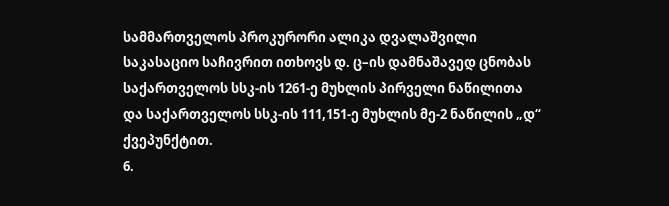სამმართველოს პროკურორი ალიკა დვალაშვილი საკასაციო საჩივრით ითხოვს დ. ც–ის დამნაშავედ ცნობას საქართველოს სსკ-ის 1261-ე მუხლის პირველი ნაწილითა და საქართველოს სსკ-ის 111,151-ე მუხლის მე-2 ნაწილის „დ“ ქვეპუნქტით.
6.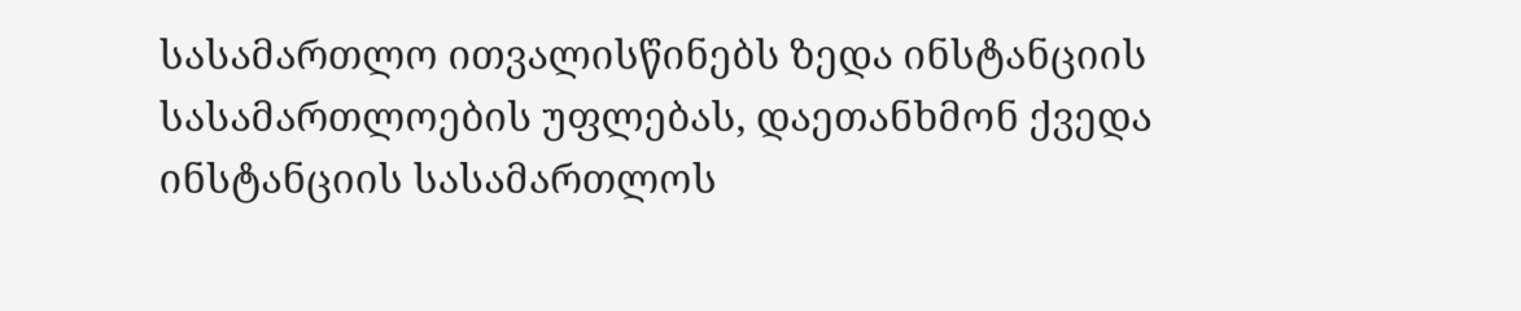სასამართლო ითვალისწინებს ზედა ინსტანციის სასამართლოების უფლებას, დაეთანხმონ ქვედა ინსტანციის სასამართლოს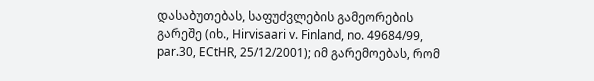დასაბუთებას, საფუძვლების გამეორების გარეშე (იხ., Hirvisaari v. Finland, no. 49684/99, par.30, ECtHR, 25/12/2001); იმ გარემოებას, რომ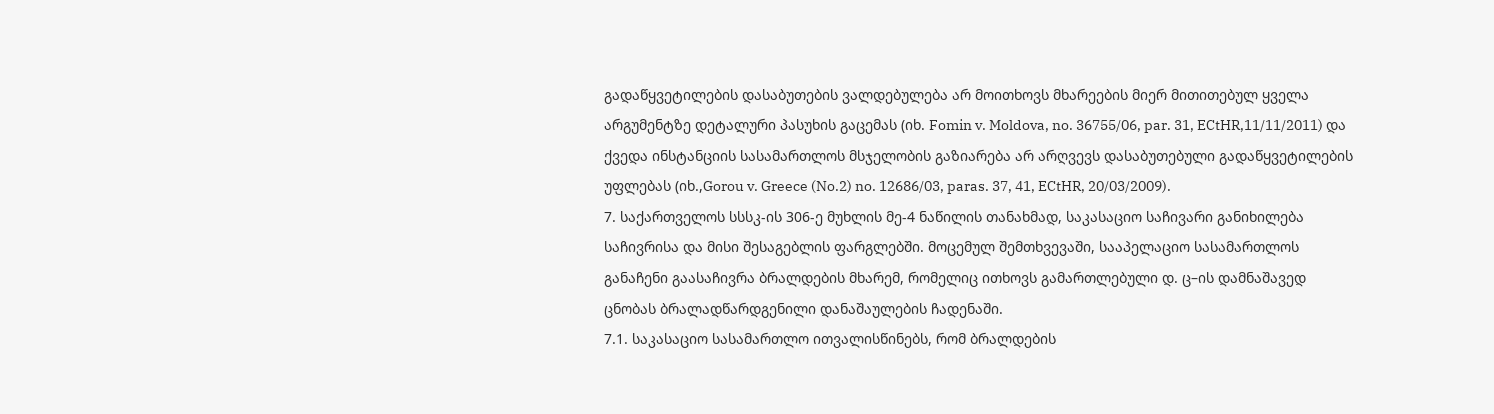გადაწყვეტილების დასაბუთების ვალდებულება არ მოითხოვს მხარეების მიერ მითითებულ ყველა არგუმენტზე დეტალური პასუხის გაცემას (იხ. Fomin v. Moldova, no. 36755/06, par. 31, ECtHR,11/11/2011) და ქვედა ინსტანციის სასამართლოს მსჯელობის გაზიარება არ არღვევს დასაბუთებული გადაწყვეტილების უფლებას (იხ.,Gorou v. Greece (No.2) no. 12686/03, paras. 37, 41, ECtHR, 20/03/2009).
7. საქართველოს სსსკ-ის 306-ე მუხლის მე-4 ნაწილის თანახმად, საკასაციო საჩივარი განიხილება საჩივრისა და მისი შესაგებლის ფარგლებში. მოცემულ შემთხვევაში, სააპელაციო სასამართლოს განაჩენი გაასაჩივრა ბრალდების მხარემ, რომელიც ითხოვს გამართლებული დ. ც–ის დამნაშავედ ცნობას ბრალადწარდგენილი დანაშაულების ჩადენაში.
7.1. საკასაციო სასამართლო ითვალისწინებს, რომ ბრალდების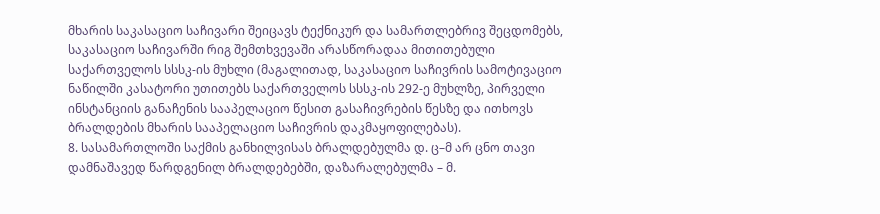მხარის საკასაციო საჩივარი შეიცავს ტექნიკურ და სამართლებრივ შეცდომებს, საკასაციო საჩივარში რიგ შემთხვევაში არასწორადაა მითითებული საქართველოს სსსკ-ის მუხლი (მაგალითად, საკასაციო საჩივრის სამოტივაციო ნაწილში კასატორი უთითებს საქართველოს სსსკ-ის 292-ე მუხლზე, პირველი ინსტანციის განაჩენის სააპელაციო წესით გასაჩივრების წესზე და ითხოვს ბრალდების მხარის სააპელაციო საჩივრის დაკმაყოფილებას).
8. სასამართლოში საქმის განხილვისას ბრალდებულმა დ. ც–მ არ ცნო თავი დამნაშავედ წარდგენილ ბრალდებებში, დაზარალებულმა – მ.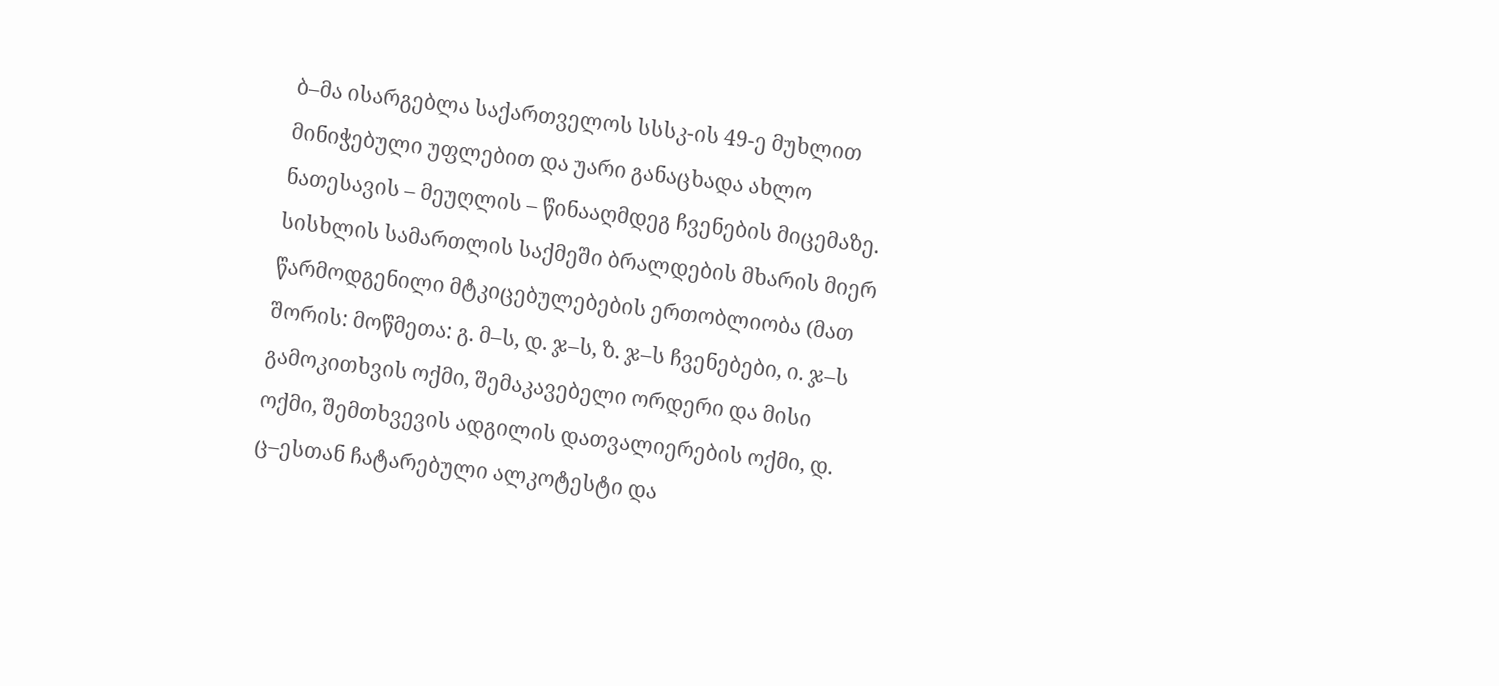ბ–მა ისარგებლა საქართველოს სსსკ-ის 49-ე მუხლით მინიჭებული უფლებით და უარი განაცხადა ახლო ნათესავის – მეუღლის – წინააღმდეგ ჩვენების მიცემაზე. სისხლის სამართლის საქმეში ბრალდების მხარის მიერ წარმოდგენილი მტკიცებულებების ერთობლიობა (მათ შორის: მოწმეთა: გ. მ–ს, დ. ჯ–ს, ზ. ჯ–ს ჩვენებები, ი. ჯ–ს გამოკითხვის ოქმი, შემაკავებელი ორდერი და მისი ოქმი, შემთხვევის ადგილის დათვალიერების ოქმი, დ. ც–ესთან ჩატარებული ალკოტესტი და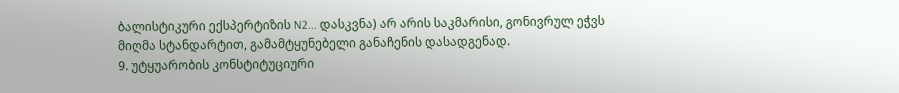ბალისტიკური ექსპერტიზის N2... დასკვნა) არ არის საკმარისი, გონივრულ ეჭვს მიღმა სტანდარტით, გამამტყუნებელი განაჩენის დასადგენად.
9. უტყუარობის კონსტიტუციური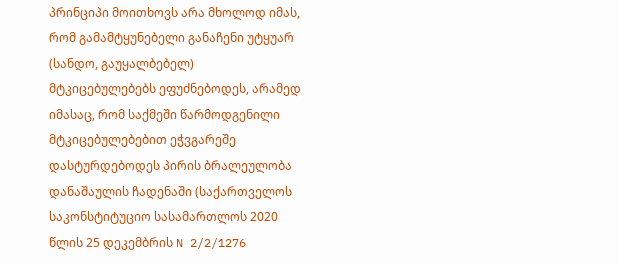პრინციპი მოითხოვს არა მხოლოდ იმას, რომ გამამტყუნებელი განაჩენი უტყუარ (სანდო, გაუყალბებელ) მტკიცებულებებს ეფუძნებოდეს, არამედ იმასაც, რომ საქმეში წარმოდგენილი მტკიცებულებებით ეჭვგარეშე დასტურდებოდეს პირის ბრალეულობა დანაშაულის ჩადენაში (საქართველოს საკონსტიტუციო სასამართლოს 2020 წლის 25 დეკემბრის N 2/2/1276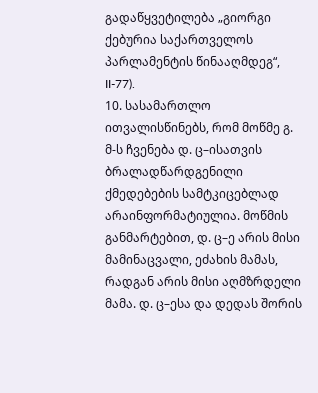გადაწყვეტილება „გიორგი ქებურია საქართველოს პარლამენტის წინააღმდეგ“, II-77).
10. სასამართლო ითვალისწინებს, რომ მოწმე გ. მ-ს ჩვენება დ. ც–ისათვის ბრალადწარდგენილი ქმედებების სამტკიცებლად არაინფორმატიულია. მოწმის განმარტებით, დ. ც–ე არის მისი მამინაცვალი, ეძახის მამას, რადგან არის მისი აღმზრდელი მამა. დ. ც–ესა და დედას შორის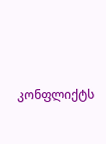კონფლიქტს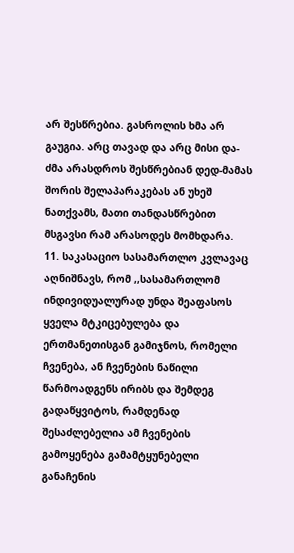არ შესწრებია. გასროლის ხმა არ გაუგია. არც თავად და არც მისი და-ძმა არასდროს შესწრებიან დედ-მამას შორის შელაპარაკებას ან უხეშ ნათქვამს, მათი თანდასწრებით მსგავსი რამ არასოდეს მომხდარა.
11. საკასაციო სასამართლო კვლავაც აღნიშნავს, რომ ,,სასამართლომ ინდივიდუალურად უნდა შეაფასოს ყველა მტკიცებულება და ერთმანეთისგან გამიჯნოს, რომელი ჩვენება, ან ჩვენების ნაწილი წარმოადგენს ირიბს და შემდეგ გადაწყვიტოს, რამდენად შესაძლებელია ამ ჩვენების გამოყენება გამამტყუნებელი განაჩენის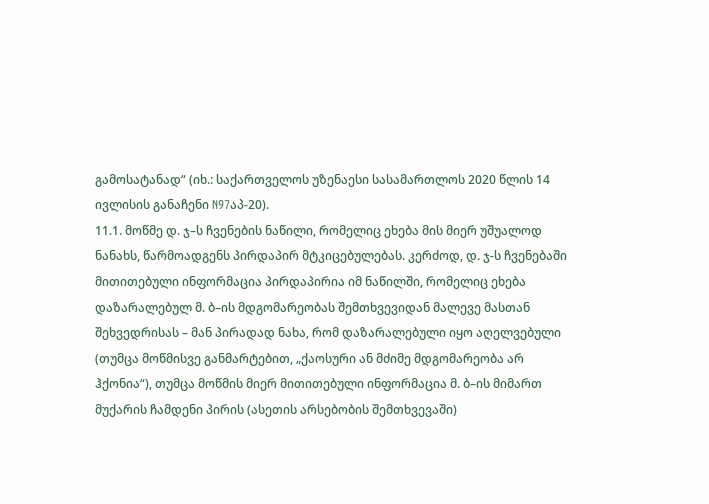გამოსატანად“ (იხ.: საქართველოს უზენაესი სასამართლოს 2020 წლის 14 ივლისის განაჩენი N97აპ-20).
11.1. მოწმე დ. ჯ–ს ჩვენების ნაწილი, რომელიც ეხება მის მიერ უშუალოდ ნანახს, წარმოადგენს პირდაპირ მტკიცებულებას. კერძოდ, დ. ჯ-ს ჩვენებაში მითითებული ინფორმაცია პირდაპირია იმ ნაწილში, რომელიც ეხება დაზარალებულ მ. ბ–ის მდგომარეობას შემთხვევიდან მალევე მასთან შეხვედრისას – მან პირადად ნახა, რომ დაზარალებული იყო აღელვებული (თუმცა მოწმისვე განმარტებით, „ქაოსური ან მძიმე მდგომარეობა არ ჰქონია“), თუმცა მოწმის მიერ მითითებული ინფორმაცია მ. ბ–ის მიმართ მუქარის ჩამდენი პირის (ასეთის არსებობის შემთხვევაში)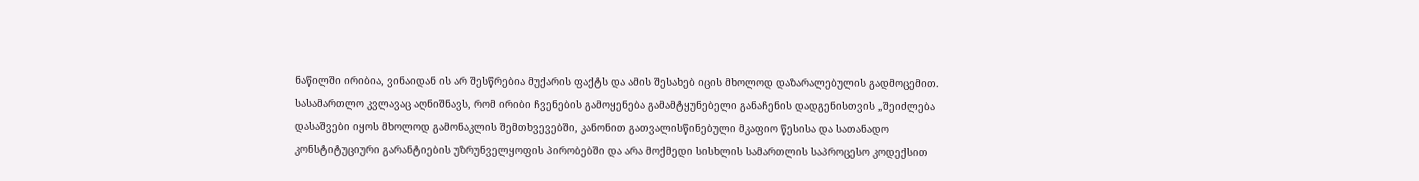ნაწილში ირიბია, ვინაიდან ის არ შესწრებია მუქარის ფაქტს და ამის შესახებ იცის მხოლოდ დაზარალებულის გადმოცემით. სასამართლო კვლავაც აღნიშნავს, რომ ირიბი ჩვენების გამოყენება გამამტყუნებელი განაჩენის დადგენისთვის „შეიძლება დასაშვები იყოს მხოლოდ გამონაკლის შემთხვევებში, კანონით გათვალისწინებული მკაფიო წესისა და სათანადო კონსტიტუციური გარანტიების უზრუნველყოფის პირობებში და არა მოქმედი სისხლის სამართლის საპროცესო კოდექსით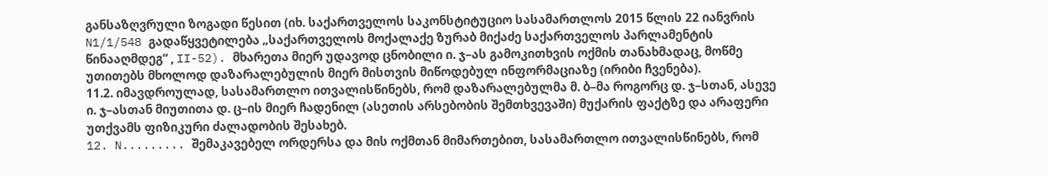განსაზღვრული ზოგადი წესით (იხ. საქართველოს საკონსტიტუციო სასამართლოს 2015 წლის 22 იანვრის N1/1/548 გადაწყვეტილება „საქართველოს მოქალაქე ზურაბ მიქაძე საქართველოს პარლამენტის წინააღმდეგ“ , II-52). მხარეთა მიერ უდავოდ ცნობილი ი. ჯ–ას გამოკითხვის ოქმის თანახმადაც, მოწმე უთითებს მხოლოდ დაზარალებულის მიერ მისთვის მიწოდებულ ინფორმაციაზე (ირიბი ჩვენება).
11.2. იმავდროულად, სასამართლო ითვალისწინებს, რომ დაზარალებულმა მ. ბ–მა როგორც დ. ჯ–სთან, ასევე ი. ჯ–ასთან მიუთითა დ. ც–ის მიერ ჩადენილ (ასეთის არსებობის შემთხვევაში) მუქარის ფაქტზე და არაფერი უთქვამს ფიზიკური ძალადობის შესახებ.
12. N......... შემაკავებელ ორდერსა და მის ოქმთან მიმართებით, სასამართლო ითვალისწინებს, რომ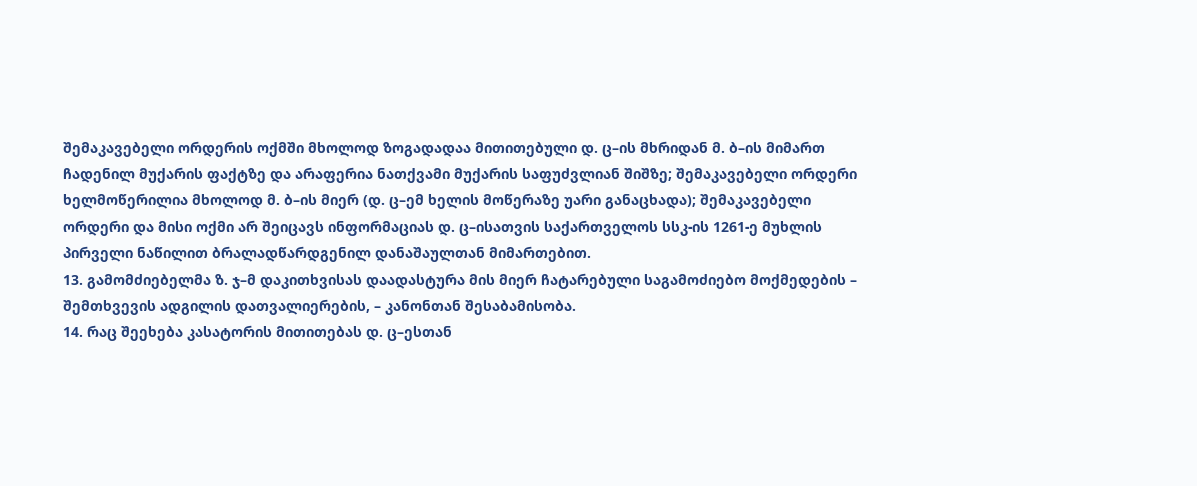შემაკავებელი ორდერის ოქმში მხოლოდ ზოგადადაა მითითებული დ. ც–ის მხრიდან მ. ბ–ის მიმართ ჩადენილ მუქარის ფაქტზე და არაფერია ნათქვამი მუქარის საფუძვლიან შიშზე; შემაკავებელი ორდერი ხელმოწერილია მხოლოდ მ. ბ–ის მიერ (დ. ც–ემ ხელის მოწერაზე უარი განაცხადა); შემაკავებელი ორდერი და მისი ოქმი არ შეიცავს ინფორმაციას დ. ც–ისათვის საქართველოს სსკ-ის 1261-ე მუხლის პირველი ნაწილით ბრალადწარდგენილ დანაშაულთან მიმართებით.
13. გამომძიებელმა ზ. ჯ–მ დაკითხვისას დაადასტურა მის მიერ ჩატარებული საგამოძიებო მოქმედების – შემთხვევის ადგილის დათვალიერების, – კანონთან შესაბამისობა.
14. რაც შეეხება კასატორის მითითებას დ. ც–ესთან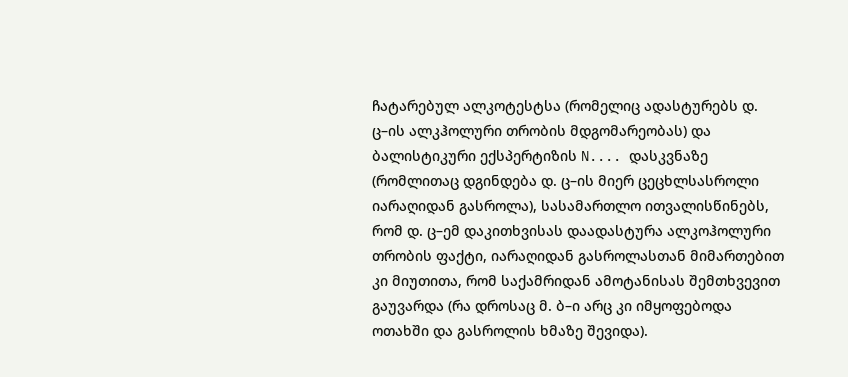ჩატარებულ ალკოტესტსა (რომელიც ადასტურებს დ. ც–ის ალკჰოლური თრობის მდგომარეობას) და ბალისტიკური ექსპერტიზის N.... დასკვნაზე (რომლითაც დგინდება დ. ც–ის მიერ ცეცხლსასროლი იარაღიდან გასროლა), სასამართლო ითვალისწინებს, რომ დ. ც–ემ დაკითხვისას დაადასტურა ალკოჰოლური თრობის ფაქტი, იარაღიდან გასროლასთან მიმართებით კი მიუთითა, რომ საქამრიდან ამოტანისას შემთხვევით გაუვარდა (რა დროსაც მ. ბ–ი არც კი იმყოფებოდა ოთახში და გასროლის ხმაზე შევიდა).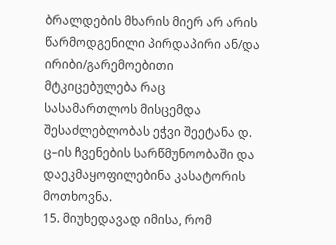ბრალდების მხარის მიერ არ არის წარმოდგენილი პირდაპირი ან/და ირიბი/გარემოებითი მტკიცებულება რაც სასამართლოს მისცემდა შესაძლებლობას ეჭვი შეეტანა დ. ც–ის ჩვენების სარწმუნოობაში და დაეკმაყოფილებინა კასატორის მოთხოვნა.
15. მიუხედავად იმისა, რომ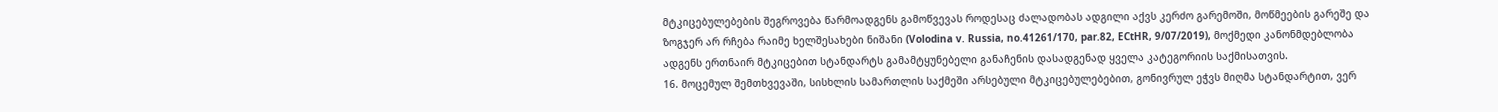მტკიცებულებების შეგროვება წარმოადგენს გამოწვევას როდესაც ძალადობას ადგილი აქვს კერძო გარემოში, მოწმეების გარეშე და ზოგჯერ არ რჩება რაიმე ხელშესახები ნიშანი (Volodina v. Russia, no.41261/170, par.82, ECtHR, 9/07/2019), მოქმედი კანონმდებლობა ადგენს ერთნაირ მტკიცებით სტანდარტს გამამტყუნებელი განაჩენის დასადგენად ყველა კატეგორიის საქმისათვის.
16. მოცემულ შემთხვევაში, სისხლის სამართლის საქმეში არსებული მტკიცებულებებით, გონივრულ ეჭვს მიღმა სტანდარტით, ვერ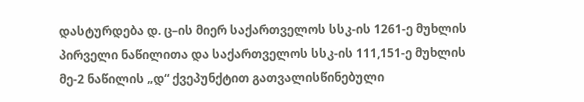დასტურდება დ. ც–ის მიერ საქართველოს სსკ-ის 1261-ე მუხლის პირველი ნაწილითა და საქართველოს სსკ-ის 111,151-ე მუხლის მე-2 ნაწილის „დ“ ქვეპუნქტით გათვალისწინებული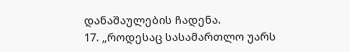დანაშაულების ჩადენა.
17. „როდესაც სასამართლო უარს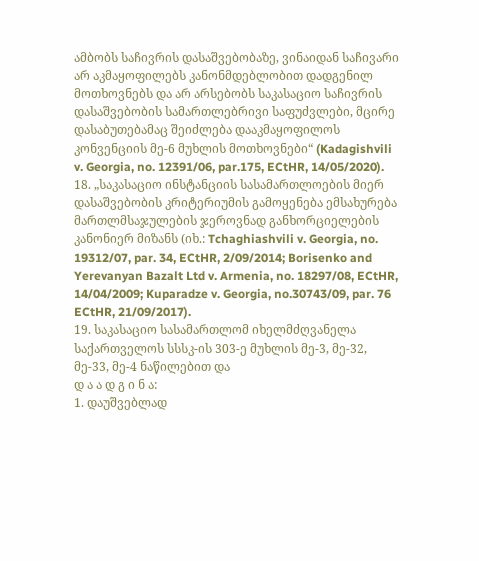ამბობს საჩივრის დასაშვებობაზე, ვინაიდან საჩივარი არ აკმაყოფილებს კანონმდებლობით დადგენილ მოთხოვნებს და არ არსებობს საკასაციო საჩივრის დასაშვებობის სამართლებრივი საფუძვლები, მცირე დასაბუთებამაც შეიძლება დააკმაყოფილოს კონვენციის მე-6 მუხლის მოთხოვნები“ (Kadagishvili v. Georgia, no. 12391/06, par.175, ECtHR, 14/05/2020).
18. „საკასაციო ინსტანციის სასამართლოების მიერ დასაშვებობის კრიტერიუმის გამოყენება ემსახურება მართლმსაჯულების ჯეროვნად განხორციელების კანონიერ მიზანს (იხ.: Tchaghiashvili v. Georgia, no. 19312/07, par. 34, ECtHR, 2/09/2014; Borisenko and Yerevanyan Bazalt Ltd v. Armenia, no. 18297/08, ECtHR, 14/04/2009; Kuparadze v. Georgia, no.30743/09, par. 76 ECtHR, 21/09/2017).
19. საკასაციო სასამართლომ იხელმძღვანელა საქართველოს სსსკ-ის 303-ე მუხლის მე-3, მე-32, მე-33, მე-4 ნაწილებით და
დ ა ა დ გ ი ნ ა:
1. დაუშვებლად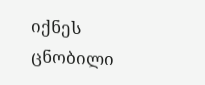იქნეს ცნობილი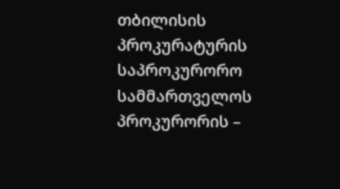თბილისის პროკურატურის საპროკურორო სამმართველოს პროკურორის –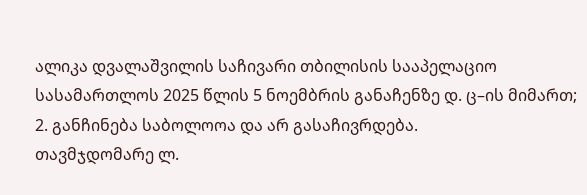ალიკა დვალაშვილის საჩივარი თბილისის სააპელაციო სასამართლოს 2025 წლის 5 ნოემბრის განაჩენზე დ. ც–ის მიმართ;
2. განჩინება საბოლოოა და არ გასაჩივრდება.
თავმჯდომარე ლ.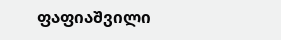ფაფიაშვილი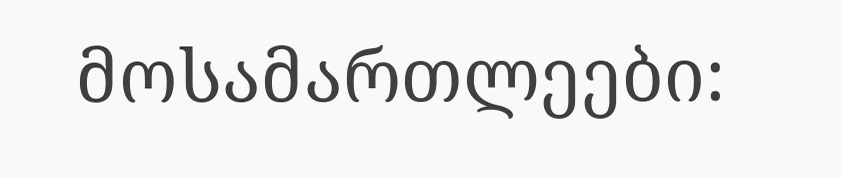მოსამართლეები: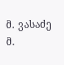მ. ვასაძე
მ.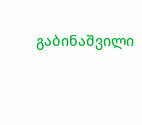გაბინაშვილი